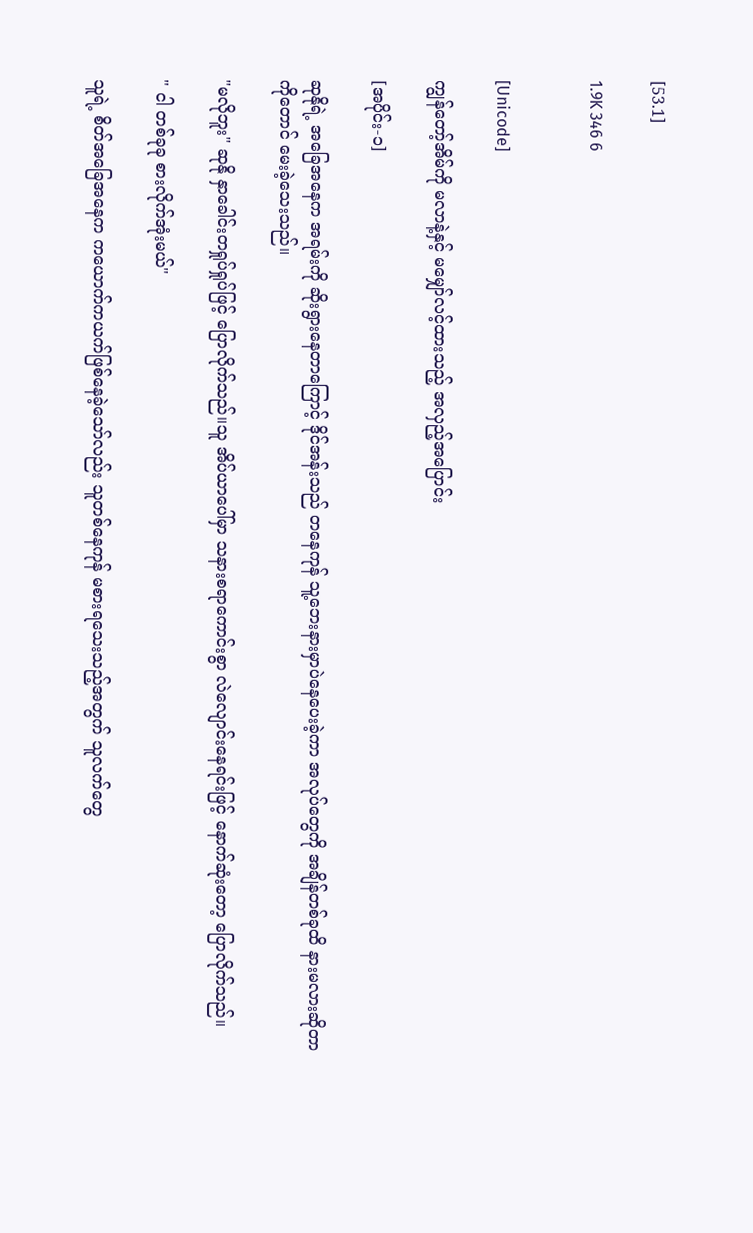[53.1]

1.9K 346 6


[Unicode]

ကျွန်တော့်အိမ်ကို မလာနဲ့နှင့် မမျှော်လင့်ထားသည့် အလှည့်အပြောင်း

[အပိုင်း-၁]

ဆုနိုရဲ့ အခြေအနေက အရမ်းကို ဆိုးရွားနေတာကြောင့် ဒိုင်အန်းသည် တနေကုန် သူ့ဘေးနားမှာပဲနေပေးခဲ့ကာ အလုပ်တွေကို အချိန်တစ်ခုထိ နားမလားဆိုတာကိုတောင် မေးခဲ့သေးသည်။

"မလိုဘူး" ဆုနို နှာခေါင်းတရှုပ်ရှုပ်ဖြင့် ပြောလိုက်သည်။သူ အိပ်ယာပေါ်မှာ သနားစရာကောင်းစွာ လဲလျောင်းနေရင်းဖြင့် နောက်ဆုံးတော့ ပြောလိုက်သည်။

" ငါ တစ်ခုခု စားလိုက်အုံးမယ်"

သူရဲ့ စိတ်အခြေအနေက ကယောက်ကယက်ဖြစ်နေခဲ့သော်လည်း သူတစ်နေကုန် မစားရသေးသည့်အတွက် သူလက်တွေ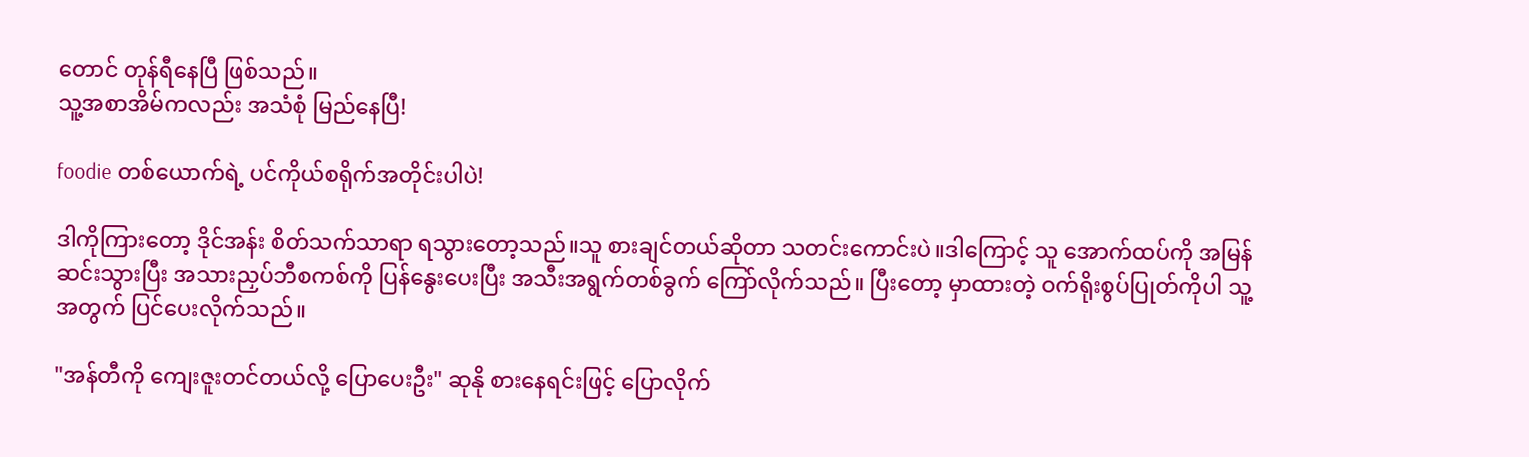တောင် တုန်ရီနေပြီ ဖြစ်သည်။
သူ့အစာအိမ်ကလည်း အသံစုံ မြည်နေပြီ!

foodie တစ်ယောက်ရဲ့ ပင်ကိုယ်စရိုက်အတိုင်းပါပဲ!

ဒါကိုကြားတော့ ဒိုင်အန်း စိတ်သက်သာရာ ရသွားတော့သည်။သူ စားချင်တယ်ဆိုတာ သတင်းကောင်းပဲ။ဒါကြောင့် သူ အောက်ထပ်ကို အမြန်ဆင်းသွားပြီး အသားညှပ်ဘီစကစ်ကို ပြန်နွေးပေးပြီး အသီးအရွက်တစ်ခွက် ကြော်လိုက်သည်။ ပြီးတော့ မှာထားတဲ့ ဝက်ရိုးစွပ်ပြုတ်ကိုပါ သူ့အတွက် ပြင်ပေးလိုက်သည်။

"အန်တီကို ကျေးဇူးတင်တယ်လို့ ပြောပေးဦး" ဆုနို စားနေရင်းဖြင့် ပြောလိုက်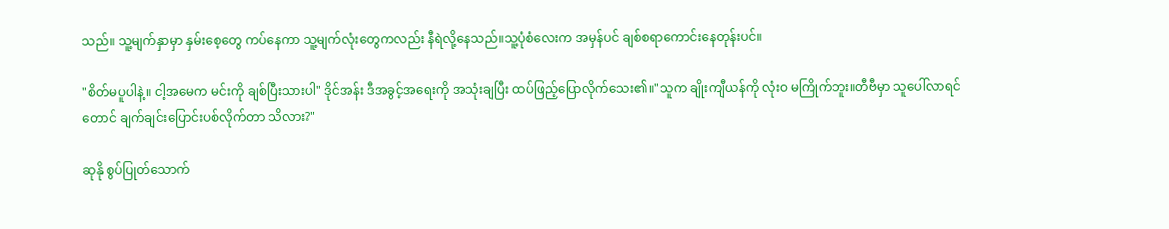သည်။ သူ့မျက်နှာမှာ နှမ်းစေ့တွေ ကပ်နေကာ သူ့မျက်လုံးတွေကလည်း နီရဲလို့နေသည်။သူ့ပုံစံလေးက အမှန်ပင် ချစ်စရာကောင်းနေတုန်းပင်။

"စိတ်မပူပါနဲ့။ ငါ့အမေက မင်းကို ချစ်ပြီးသားပါ" ဒိုင်အန်း ဒီအခွင့်အရေးကို အသုံးချပြီး ထပ်ဖြည့်ပြောလိုက်သေး၏။"သူက ချိုးကျီယန်ကို လုံးဝ မကြိုက်ဘူး။တီဗီမှာ သူပေါ်လာရင်တောင် ချက်ချင်းပြောင်းပစ်လိုက်တာ သိလား?"

ဆုနို စွပ်ပြုတ်သောက်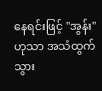နေရင်းဖြင့် "အွန်း"ဟုသာ အသံထွက်သွား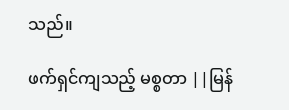သည်။

ဖက်ရှင်ကျသည့် မစ္စတာ ||မြန်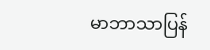မာဘာသာပြန်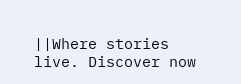||Where stories live. Discover now